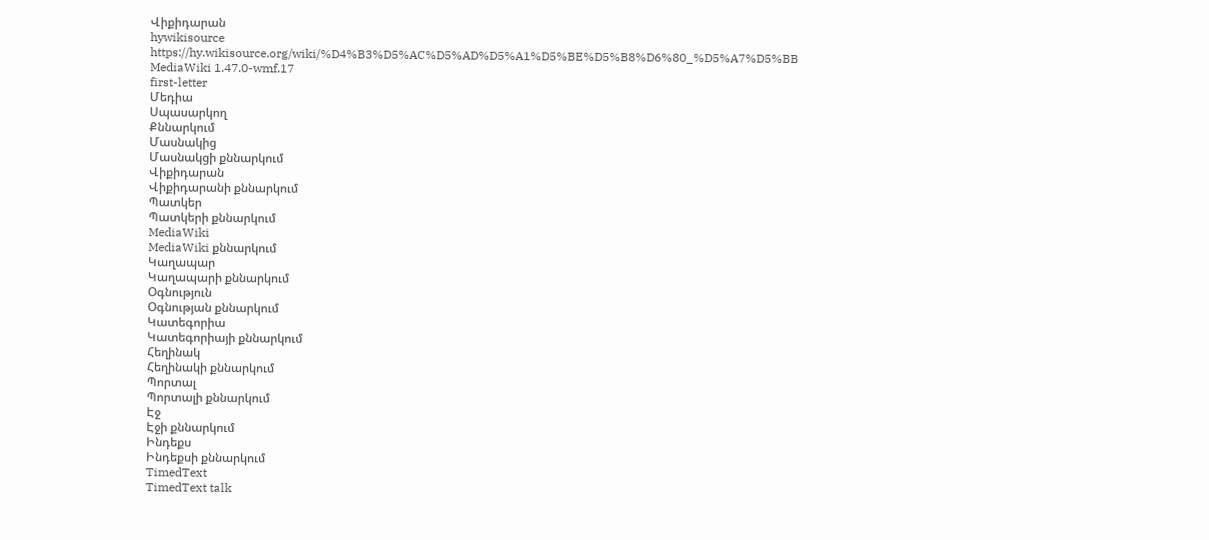Վիքիդարան
hywikisource
https://hy.wikisource.org/wiki/%D4%B3%D5%AC%D5%AD%D5%A1%D5%BE%D5%B8%D6%80_%D5%A7%D5%BB
MediaWiki 1.47.0-wmf.17
first-letter
Մեդիա
Սպասարկող
Քննարկում
Մասնակից
Մասնակցի քննարկում
Վիքիդարան
Վիքիդարանի քննարկում
Պատկեր
Պատկերի քննարկում
MediaWiki
MediaWiki քննարկում
Կաղապար
Կաղապարի քննարկում
Օգնություն
Օգնության քննարկում
Կատեգորիա
Կատեգորիայի քննարկում
Հեղինակ
Հեղինակի քննարկում
Պորտալ
Պորտալի քննարկում
Էջ
Էջի քննարկում
Ինդեքս
Ինդեքսի քննարկում
TimedText
TimedText talk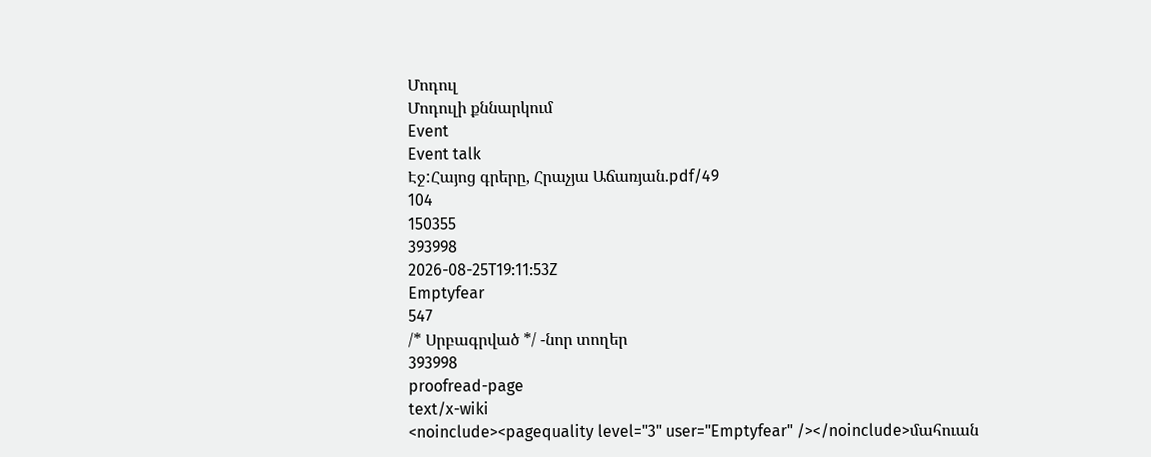Մոդուլ
Մոդուլի քննարկում
Event
Event talk
Էջ:Հայոց գրերը, Հրաչյա Աճառյան.pdf/49
104
150355
393998
2026-08-25T19:11:53Z
Emptyfear
547
/* Սրբագրված */ -նոր տողեր
393998
proofread-page
text/x-wiki
<noinclude><pagequality level="3" user="Emptyfear" /></noinclude>մահուան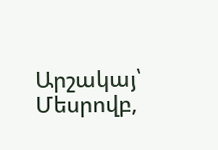Արշակայ՝ Մեսրովբ,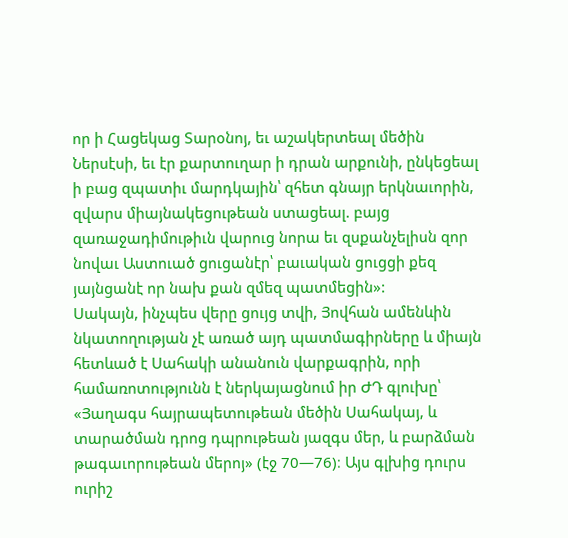որ ի Հացեկաց Տարօնոյ, եւ աշակերտեալ մեծին Ներսէսի, եւ էր քարտուղար ի դրան արքունի, ընկեցեալ ի բաց զպատիւ մարդկային՝ զհետ գնայր երկնաւորին, զվարս միայնակեցութեան ստացեալ. բայց զառաջադիմութիւն վարուց նորա եւ զսքանչելիսն զոր նովաւ Աստուած ցուցանէր՝ բաւական ցուցցի քեզ յայնցանէ որ նախ քան զմեզ պատմեցին»:
Սակայն, ինչպես վերը ցույց տվի, Յովհան ամենևին նկատողության չէ առած այդ պատմագիրները և միայն հետևած է Սահակի անանուն վարքագրին, որի համառոտությունն է ներկայացնում իր ԺԴ գլուխը՝ «Յաղագս հայրապետութեան մեծին Սահակայ, և տարածման դրոց դպրութեան յազգս մեր, և բարձման թագաւորութեան մերոյ» (էջ 70—76)։ Այս գլխից դուրս ուրիշ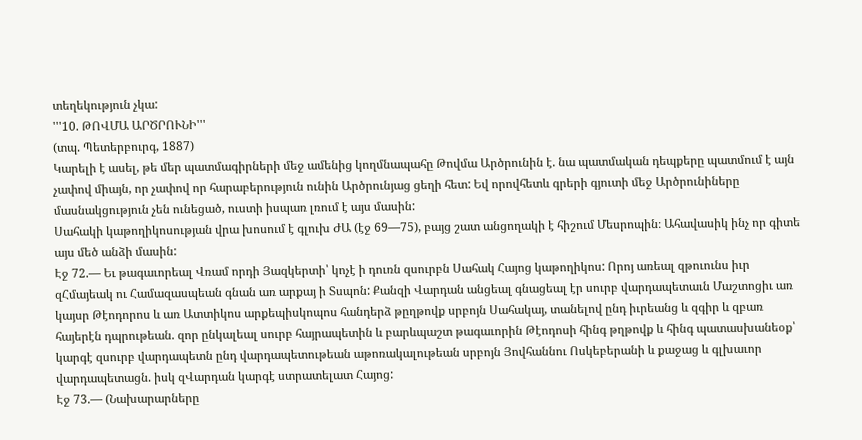տեղեկություն չկա:
'''10. ԹՈՎՄԱ ԱՐԾՐՈՒՆԻ'''
(տպ. Պետերբուրգ, 1887)
Կարելի է ասել, թե մեր պատմագիրների մեջ ամենից կողմնապահը Թովմա Արծրունին է. նա պատմական դեպքերը պատմում է այն չափով միայն, որ չափով որ հարաբերություն ունին Արծրունյաց ցեղի հետ: Եվ որովհետև գրերի գյուտի մեջ Արծրունիները մասնակցություն չեն ունեցած, ուստի իսպառ լռում է այս մասին:
Սահակի կաթողիկոսության վրա խոսում է գլուխ ԺԱ (էջ 69—75), բայց շատ անցողակի է հիշում Մեսրոպին։ Ահավասիկ ինչ որ գիտե այս մեծ անձի մասին:
Էջ 72.— Եւ թագաւորեալ Վռամ որդի Յազկերտի՝ կոչէ ի դուռն զսուրբն Սահակ Հայոց կաթողիկոս: Որոյ առեալ զթուունս իւր զՀմայեակ ու Համազասպեան գնան առ արքայ ի Տսպոն: Քանզի Վարդան անցեալ գնացեալ էր սուրբ վարդապետաւն Մաշտոցիւ առ կայսր Թէոդորոս և առ Ատտիկոս արքեպիսկոպոս հանդերձ թըղթովք սրբոյն Սահակայ, տանելով ընդ իւրեանց և զգիր և զբառ հայերէն դպրութեան. զոր ընկալեալ սուրբ հայրապետին և բարևպաշտ թագաւորին Թէոդոսի հինգ թղթովք և հինգ պատասխանեօք՝ կարգէ զսուրբ վարդապետն ընդ վարդապետութեան աթոռակալութեան սրբոյն Յովհաննու Ոսկեբերանի և քաջաց և գլխաւոր վարդապետացն. իսկ զՎարդան կարգէ ստրատելատ Հայոց:
Էջ 73.— (Նախարարները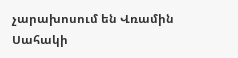չարախոսում են Վռամին Սահակի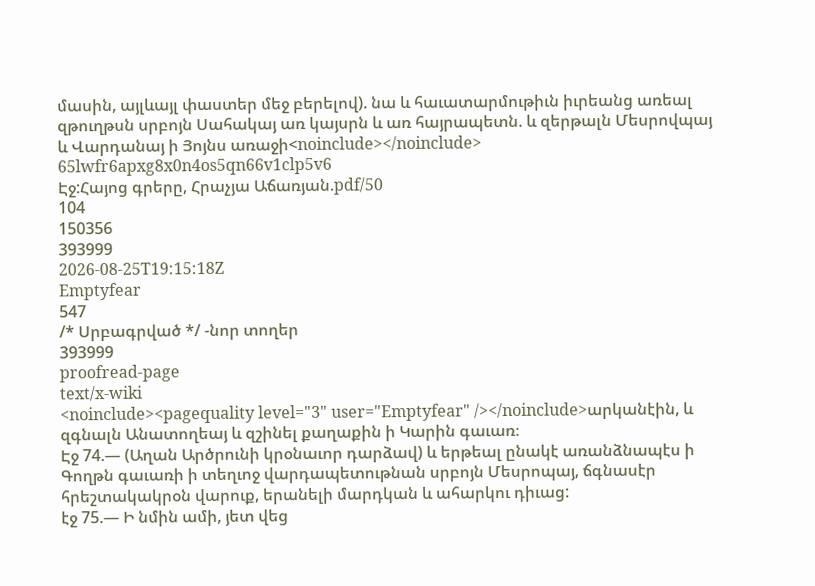մասին, այլևայլ փաստեր մեջ բերելով). նա և հաւատարմութիւն իւրեանց առեալ զթուղթսն սրբոյն Սահակայ առ կայսրն և առ հայրապետն. և զերթալն Մեսրովպայ և Վարդանայ ի Յոյնս առաջի<noinclude></noinclude>
65lwfr6apxg8x0n4os5qn66v1clp5v6
Էջ:Հայոց գրերը, Հրաչյա Աճառյան.pdf/50
104
150356
393999
2026-08-25T19:15:18Z
Emptyfear
547
/* Սրբագրված */ -նոր տողեր
393999
proofread-page
text/x-wiki
<noinclude><pagequality level="3" user="Emptyfear" /></noinclude>արկանէին, և զգնալն Անատողեայ և զշինել քաղաքին ի Կարին գաւառ։
Էջ 74.— (Աղան Արծրունի կրօնաւոր դարձավ) և երթեալ ընակէ առանձնապէս ի Գողթն գաւառի ի տեղւոջ վարդապետութնան սրբոյն Մեսրոպայ, ճգնասէր հրեշտակակրօն վարուք, երանելի մարդկան և ահարկու դիւաց:
էջ 75.— Ի նմին ամի, յետ վեց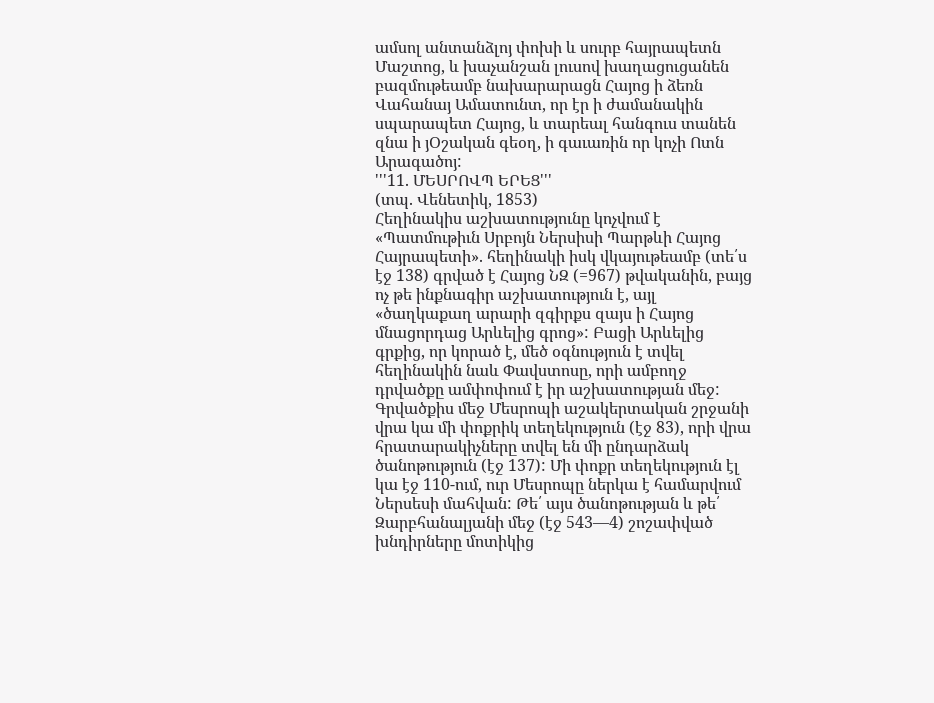ամսոլ անտանձլոյ փոխի և սուրբ հայրապետն Մաշտոց, և խաչանշան լուսով խաղացուցանեն բազմութեամբ նախարարացն Հայոց ի ձեռն Վահանայ Ամատունտ, որ էր ի ժամանակին սպարապետ Հայոց, և տարեալ հանգուս տանեն զնա ի յՕշական գեօղ, ի գաւառին որ կոչի Ոտն Արագածոյ:
'''11. ՄԵՍՐՈՎՊ ԵՐԵՑ'''
(տպ. Վենետիկ, 1853)
Հեղինակիս աշխատությունը կոչվում է «Պատմութիւն Սրբոյն Ներսիսի Պարթևի Հայոց Հայրապետի». հեղինակի իսկ վկայութեամբ (տե՛ս էջ 138) գրված է Հայոց ՆԶ (=967) թվականին, բայց ոչ թե ինքնագիր աշխատություն է, այլ «ծաղկաքաղ արարի զգիրքս զայս ի Հայոց մնացորդաց Արևելից գրոց»: Բացի Արևելից գրքից, որ կորած է, մեծ օգնություն է տվել հեղինակին նաև Փավստոսը, որի ամբողջ դրվածքը ամփոփում է իր աշխատության մեջ:
Գրվածքիս մեջ Մեսրոպի աշակերտական շրջանի վրա կա մի փոքրիկ տեղեկություն (էջ 83), որի վրա հրատարակիչները տվել են մի ընդարձակ ծանոթություն (էջ 137): Մի փոքր տեղեկություն էլ կա էջ 110-ում, ուր Մեսրոպը ներկա է համարվում Ներսեսի մահվան: Թե՛ այս ծանոթության և թե՛ Զարբհանալյանի մեջ (էջ 543—4) շոշափված խնդիրները մոտիկից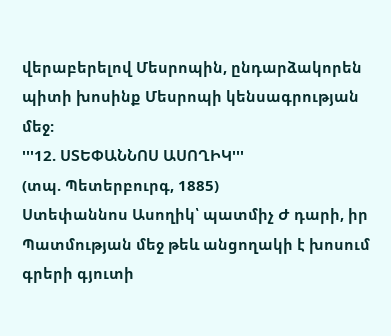վերաբերելով Մեսրոպին, ընդարձակորեն պիտի խոսինք Մեսրոպի կենսագրության մեջ:
'''12. ՍՏԵՓԱՆՆՈՍ ԱՍՈՂԻԿ'''
(տպ. Պետերբուրգ, 1885)
Ստեփաննոս Ասողիկ՝ պատմիչ Ժ դարի, իր Պատմության մեջ թեև անցողակի է խոսում գրերի գյուտի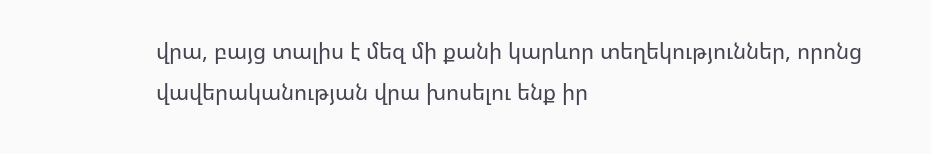վրա, բայց տալիս է մեզ մի քանի կարևոր տեղեկություններ, որոնց վավերականության վրա խոսելու ենք իր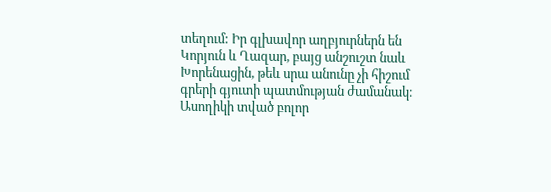տեղում: Իր գլխավոր աղբյուրներն են Կորյուն և Ղազար, բայց անշուշտ նաև Խորենացին, թեև սրա անունը չի հիշում գրերի գյուտի պատմության ժամանակ։
Ասողիկի տված բոլոր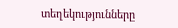տեղեկությունները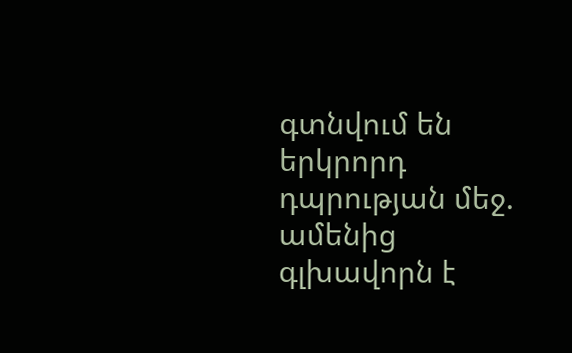գտնվում են երկրորդ դպրության մեջ. ամենից գլխավորն է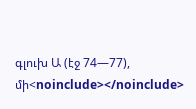գլուխ Ա (էջ 74—77), մի<noinclude></noinclude>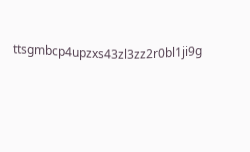ttsgmbcp4upzxs43zl3zz2r0bl1ji9g